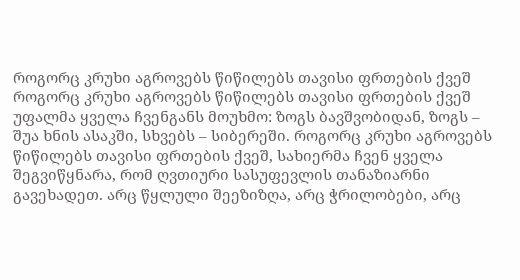როგორც კრუხი აგროვებს წიწილებს თავისი ფრთების ქვეშ
როგორც კრუხი აგროვებს წიწილებს თავისი ფრთების ქვეშ
უფალმა ყველა ჩვენგანს მოუხმო: ზოგს ბავშვობიდან, ზოგს – შუა ხნის ასაკში, სხვებს – სიბერეში. როგორც კრუხი აგროვებს წიწილებს თავისი ფრთების ქვეშ, სახიერმა ჩვენ ყველა შეგვიწყნარა, რომ ღვთიური სასუფევლის თანაზიარნი გავეხადეთ. არც წყლული შეეზიზღა, არც ჭრილობები, არც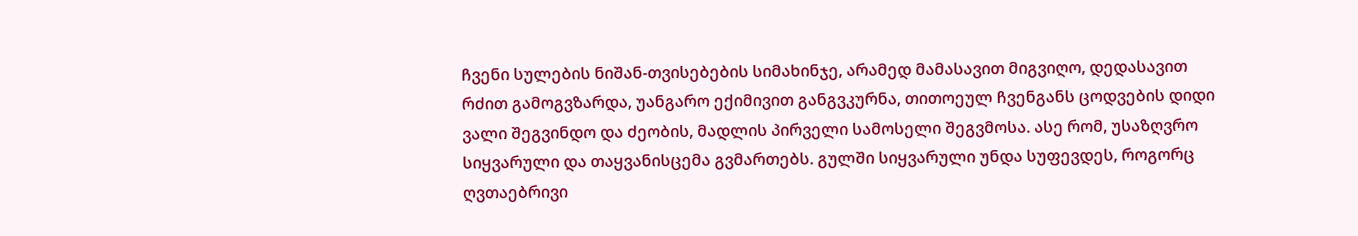ჩვენი სულების ნიშან-თვისებების სიმახინჯე, არამედ მამასავით მიგვიღო, დედასავით რძით გამოგვზარდა, უანგარო ექიმივით განგვკურნა, თითოეულ ჩვენგანს ცოდვების დიდი ვალი შეგვინდო და ძეობის, მადლის პირველი სამოსელი შეგვმოსა. ასე რომ, უსაზღვრო სიყვარული და თაყვანისცემა გვმართებს. გულში სიყვარული უნდა სუფევდეს, როგორც ღვთაებრივი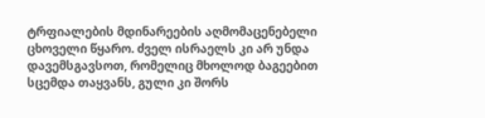ტრფიალების მდინარეების აღმომაცენებელი ცხოველი წყარო. ძველ ისრაელს კი არ უნდა დავემსგავსოთ, რომელიც მხოლოდ ბაგეებით სცემდა თაყვანს, გული კი შორს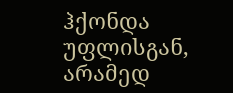ჰქონდა უფლისგან, არამედ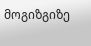მოგიზგიზე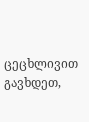ცეცხლივით გავხდეთ,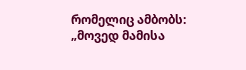რომელიც ამბობს: „მოვედ მამისა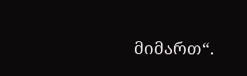მიმართ“.